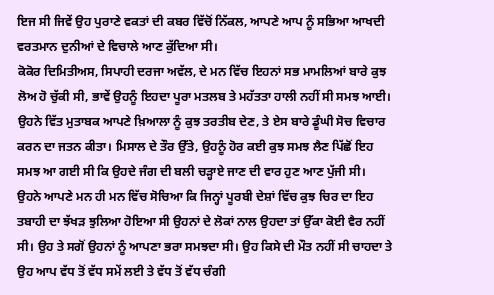ਇਜ ਸੀ ਜਿਵੇਂ ਉਹ ਪੁਰਾਣੇ ਵਕਤਾਂ ਦੀ ਕਬਰ ਵਿੱਚੋਂ ਨਿੱਕਲ, ਆਪਣੇ ਆਪ ਨੂੰ ਸਭਿਆ ਆਖਦੀ ਵਰਤਮਾਨ ਦੁਨੀਆਂ ਦੇ ਵਿਚਾਲੇ ਆਣ ਕੁੱਦਿਆ ਸੀ।
ਕੋਕੋਰ ਦਿਮਿਤੀਅਸ, ਸਿਪਾਹੀ ਦਰਜਾ ਅਵੱਲ, ਦੇ ਮਨ ਵਿੱਚ ਇਹਨਾਂ ਸਭ ਮਾਮਲਿਆਂ ਬਾਰੇ ਕੁਝ ਲੋਅ ਹੋ ਚੁੱਕੀ ਸੀ, ਭਾਵੇਂ ਉਹਨੂੰ ਇਹਦਾ ਪੂਰਾ ਮਤਲਬ ਤੇ ਮਹੱਤਤਾ ਹਾਲੀ ਨਹੀਂ ਸੀ ਸਮਝ ਆਈ। ਉਹਨੇ ਵਿੱਤ ਮੁਤਾਬਕ ਆਪਣੇ ਖ਼ਿਆਲਾ ਨੂੰ ਕੁਝ ਤਰਤੀਬ ਦੇਣ, ਤੇ ਏਸ ਬਾਰੇ ਡੂੰਘੀ ਸੋਚ ਵਿਚਾਰ ਕਰਨ ਦਾ ਜਤਨ ਕੀਤਾ। ਮਿਸਾਲ ਦੇ ਤੌਰ ਉੱਤੇ, ਉਹਨੂੰ ਹੋਰ ਕਈ ਕੁਝ ਸਮਝ ਲੈਣ ਪਿੱਛੋਂ ਇਹ ਸਮਝ ਆ ਗਈ ਸੀ ਕਿ ਉਹਦੇ ਜੰਗ ਦੀ ਬਲੀ ਚੜ੍ਹਾਏ ਜਾਣ ਦੀ ਵਾਰ ਹੁਣ ਆਣ ਪੁੱਜੀ ਸੀ। ਉਹਨੇ ਆਪਣੇ ਮਨ ਹੀ ਮਨ ਵਿੱਚ ਸੋਚਿਆ ਕਿ ਜਿਨ੍ਹਾਂ ਪੂਰਬੀ ਦੇਸ਼ਾਂ ਵਿੱਚ ਕੁਝ ਚਿਰ ਦਾ ਇਹ ਤਬਾਹੀ ਦਾ ਝੱਖੜ ਝੁਲਿਆ ਹੋਇਆ ਸੀ ਉਹਨਾਂ ਦੇ ਲੋਕਾਂ ਨਾਲ ਉਹਦਾ ਤਾਂ ਉੱਕਾ ਕੋਈ ਵੈਰ ਨਹੀਂ ਸੀ। ਉਹ ਤੇ ਸਗੋਂ ਉਹਨਾਂ ਨੂੰ ਆਪਣਾ ਭਰਾ ਸਮਝਦਾ ਸੀ। ਉਹ ਕਿਸੇ ਦੀ ਮੌਤ ਨਹੀਂ ਸੀ ਚਾਹਦਾ ਤੇ ਉਹ ਆਪ ਵੱਧ ਤੋਂ ਵੱਧ ਸਮੇਂ ਲਈ ਤੇ ਵੱਧ ਤੋਂ ਵੱਧ ਚੰਗੀ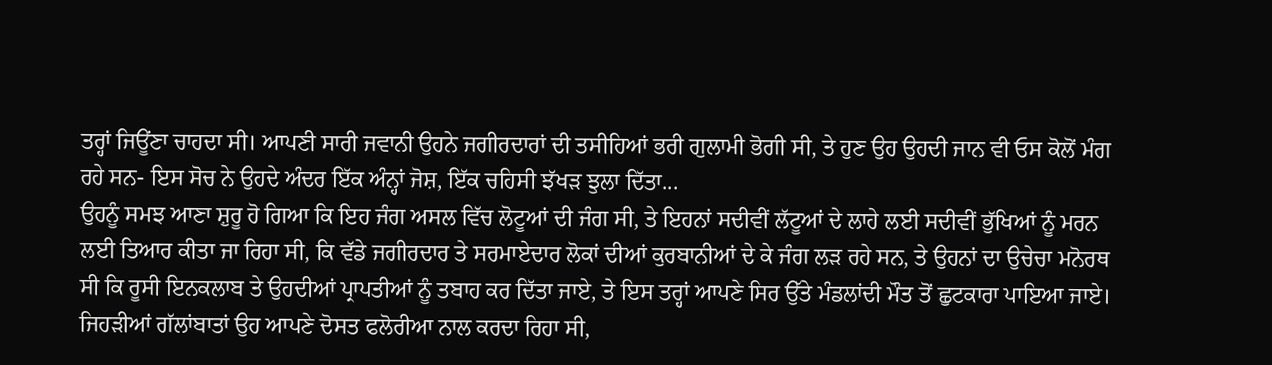ਤਰ੍ਹਾਂ ਜਿਊਂਣਾ ਚਾਹਦਾ ਸੀ। ਆਪਣੀ ਸਾਰੀ ਜਵਾਨੀ ਉਹਨੇ ਜਗੀਰਦਾਰਾਂ ਦੀ ਤਸੀਹਿਆਂ ਭਰੀ ਗੁਲਾਮੀ ਭੋਗੀ ਸੀ, ਤੇ ਹੁਣ ਉਹ ਉਹਦੀ ਜਾਨ ਵੀ ਓਸ ਕੋਲੋਂ ਮੰਗ ਰਹੇ ਸਨ- ਇਸ ਸੋਚ ਨੇ ਉਹਦੇ ਅੰਦਰ ਇੱਕ ਅੰਨ੍ਹਾਂ ਜੋਸ਼, ਇੱਕ ਚਹਿਸੀ ਝੱਖੜ ਝੁਲਾ ਦਿੱਤਾ...
ਉਹਨੂੰ ਸਮਝ ਆਣਾ ਸ਼ੁਰੂ ਹੋ ਗਿਆ ਕਿ ਇਹ ਜੰਗ ਅਸਲ ਵਿੱਚ ਲੋਟੂਆਂ ਦੀ ਜੰਗ ਸੀ, ਤੇ ਇਹਨਾਂ ਸਦੀਵੀਂ ਲੱਟੂਆਂ ਦੇ ਲਾਹੇ ਲਈ ਸਦੀਵੀਂ ਭੁੱਖਿਆਂ ਨੂੰ ਮਰਨ ਲਈ ਤਿਆਰ ਕੀਤਾ ਜਾ ਰਿਹਾ ਸੀ, ਕਿ ਵੱਡੇ ਜਗੀਰਦਾਰ ਤੇ ਸਰਮਾਏਦਾਰ ਲੋਕਾਂ ਦੀਆਂ ਕੁਰਬਾਨੀਆਂ ਦੇ ਕੇ ਜੰਗ ਲੜ ਰਹੇ ਸਨ, ਤੇ ਉਹਨਾਂ ਦਾ ਉਚੇਚਾ ਮਨੋਰਥ ਸੀ ਕਿ ਰੂਸੀ ਇਨਕਲਾਬ ਤੇ ਉਹਦੀਆਂ ਪ੍ਰਾਪਤੀਆਂ ਨੂੰ ਤਬਾਹ ਕਰ ਦਿੱਤਾ ਜਾਏ, ਤੇ ਇਸ ਤਰ੍ਹਾਂ ਆਪਣੇ ਸਿਰ ਉੱਤੇ ਮੰਡਲਾਂਦੀ ਮੌਤ ਤੋਂ ਛੁਟਕਾਰਾ ਪਾਇਆ ਜਾਏ।
ਜਿਹੜੀਆਂ ਗੱਲਾਂਬਾਤਾਂ ਉਹ ਆਪਣੇ ਦੋਸਤ ਫਲੋਰੀਆ ਨਾਲ ਕਰਦਾ ਰਿਹਾ ਸੀ,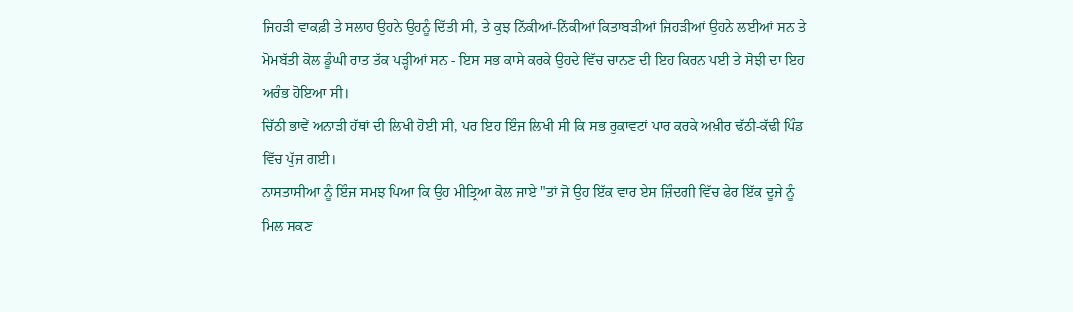ਜਿਹੜੀ ਵਾਕਫ਼ੀ ਤੇ ਸਲਾਹ ਉਹਨੇ ਉਹਨੂੰ ਦਿੱਤੀ ਸੀ, ਤੇ ਕੁਝ ਨਿੱਕੀਆਂ-ਨਿੱਕੀਆਂ ਕਿਤਾਬੜੀਆਂ ਜਿਹੜੀਆਂ ਉਹਨੇ ਲਈਆਂ ਸਨ ਤੇ ਮੋਮਬੱਤੀ ਕੋਲ ਡੂੰਘੀ ਰਾਤ ਤੱਕ ਪੜ੍ਹੀਆਂ ਸਨ - ਇਸ ਸਭ ਕਾਸੇ ਕਰਕੇ ਉਹਦੇ ਵਿੱਚ ਚਾਨਣ ਦੀ ਇਹ ਕਿਰਨ ਪਈ ਤੇ ਸੋਝੀ ਦਾ ਇਹ ਅਰੰਭ ਹੋਇਆ ਸੀ।
ਚਿੱਠੀ ਭਾਵੇਂ ਅਨਾੜੀ ਹੱਥਾਂ ਦੀ ਲਿਖੀ ਹੋਈ ਸੀ, ਪਰ ਇਹ ਇੰਜ ਲਿਖੀ ਸੀ ਕਿ ਸਭ ਰੁਕਾਵਟਾਂ ਪਾਰ ਕਰਕੇ ਅਖ਼ੀਰ ਢੱਠੀ-ਕੱਢੀ ਪਿੰਡ ਵਿੱਚ ਪੁੱਜ ਗਈ।
ਨਾਸਤਾਸੀਆ ਨੂੰ ਇੰਜ ਸਮਝ ਪਿਆ ਕਿ ਉਹ ਮੀਤ੍ਰਿਆ ਕੋਲ ਜਾਏ "ਤਾਂ ਜੋ ਉਹ ਇੱਕ ਵਾਰ ਏਸ ਜ਼ਿੰਦਗੀ ਵਿੱਚ ਫੇਰ ਇੱਕ ਦੂਜੇ ਨੂੰ ਮਿਲ ਸਕਣ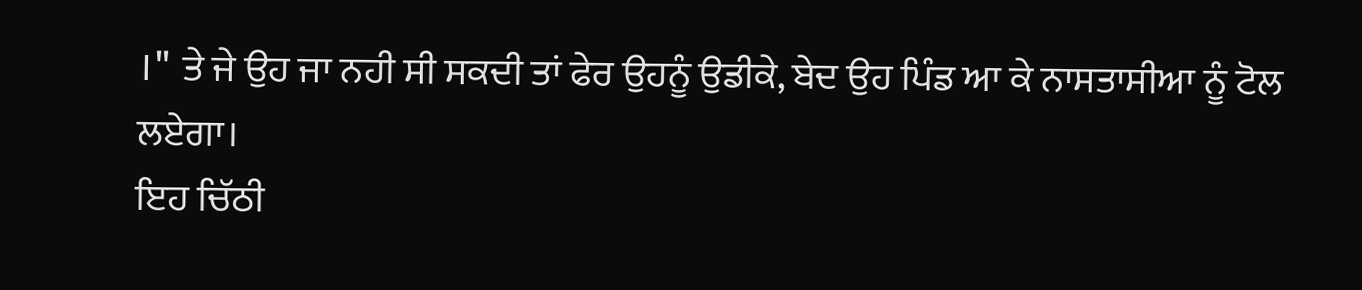।" ਤੇ ਜੇ ਉਹ ਜਾ ਨਹੀ ਸੀ ਸਕਦੀ ਤਾਂ ਫੇਰ ਉਹਨੂੰ ਉਡੀਕੇ, ਬੇਦ ਉਹ ਪਿੰਡ ਆ ਕੇ ਨਾਸਤਾਸੀਆ ਨੂੰ ਟੋਲ ਲਏਗਾ।
ਇਹ ਚਿੱਠੀ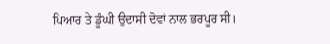ਪਿਆਰ ਤੇ ਡੂੰਘੀ ਉਦਾਸੀ ਦੋਵਾਂ ਨਾਲ ਭਰਪੂਰ ਸੀ।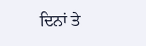ਦਿਨਾਂ ਤੇ